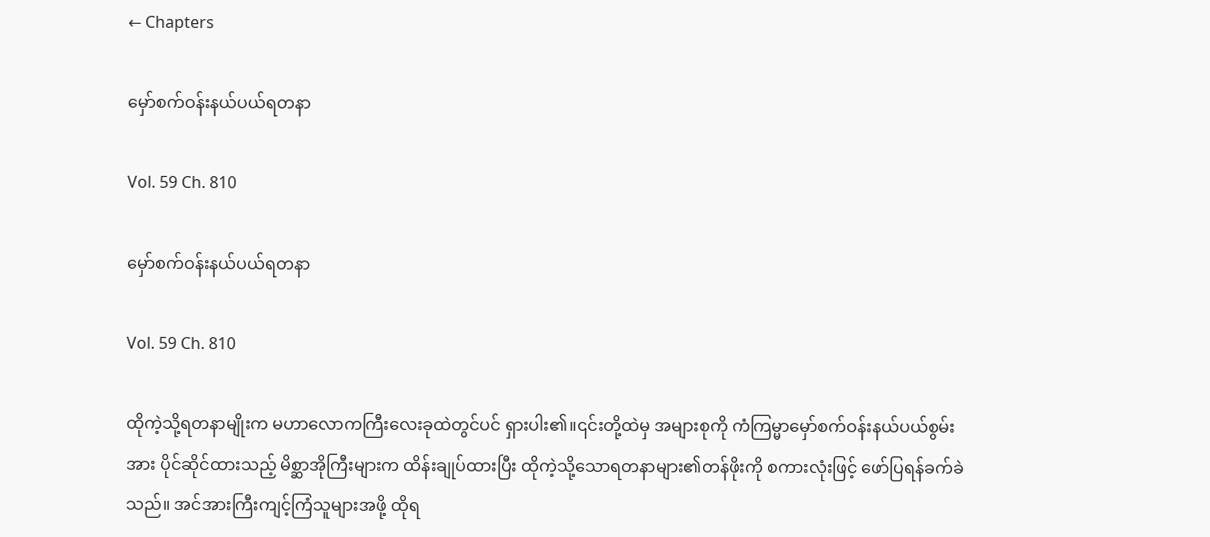← Chapters

မှော်စက်ဝန်းနယ်ပယ်ရတနာ

Vol. 59 Ch. 810

မှော်စက်ဝန်းနယ်ပယ်ရတနာ

Vol. 59 Ch. 810

ထိုကဲ့သို့ရတနာမျိုးက မဟာလောကကြီးလေးခုထဲတွင်ပင် ရှားပါး၏။၎င်းတို့ထဲမှ အများစုကို ကံကြမ္မာမှော်စက်ဝန်းနယ်ပယ်စွမ်းအား ပိုင်ဆိုင်ထားသည့် မိစ္ဆာအိုကြီးများက ထိန်းချုပ်ထားပြီး ထိုကဲ့သို့သောရတနာများ၏တန်ဖိုးကို စကားလုံးဖြင့် ဖော်ပြရန်ခက်ခဲသည်။ အင်အားကြီးကျင့်ကြံသူများအဖို့ ထိုရ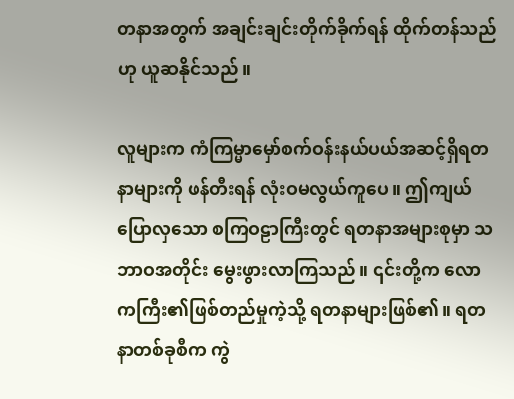တနာအတွက် အချင်းချင်းတိုက်ခိုက်ရန် ထိုက်တန်သည်ဟု ယူဆနိုင်သည်။

လူများက ကံကြမ္မာမှော်စက်ဝန်းနယ်ပယ်အဆင့်ရှိရတနာများကို ဖန်တီးရန် လုံးဝမလွယ်ကူပေ။ ဤကျယ်ပြောလှသော စကြဝဠာကြီးတွင် ရတနာအများစုမှာ သဘာဝအတိုင်း မွေးဖွားလာကြသည်။ ၎င်းတို့က လောကကြီး၏ဖြစ်တည်မှုကဲ့သို့ ရတနာများဖြစ်၏။ ရတနာတစ်ခုစီက ကွဲ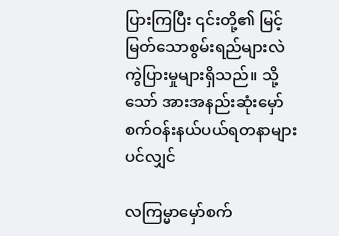ပြားကြပြီး ၎င်းတို့၏ မြင့်မြတ်သောစွမ်းရည်များလဲ ကွဲပြားမှုများရှိသည်။ သို့သော် အားအနည်းဆုံးမှော်စက်ဝန်းနယ်ပယ်ရတနာများပင်လျှင်

လကြမ္မာမှော်စက်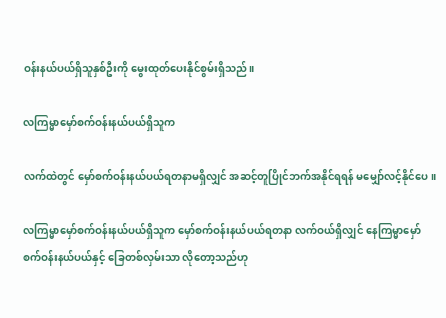ဝန်းနယ်ပယ်ရှိသူနှစ်ဦးကို မွေးထုတ်ပေးနိုင်စွမ်းရှိသည်။

လကြမ္မာမှော်စက်ဝန်းနယ်ပယ်ရှိသူက

လက်ထဲတွင် မှော်စက်ဝန်းနယ်ပယ်ရတနာမရှိလျှင် အဆင့်တူပြိုင်ဘက်အနိုင်ရရန် မမျှော်လင့်နိုင်ပေ။

လကြမ္မာမှော်စက်ဝန်းနယ်ပယ်ရှိသူက မှော်စက်ဝန်းနယ်ပယ်ရတနာ လက်ဝယ်ရှိလျှင် နေကြမ္မာမှော်စက်ဝန်းနယ်ပယ်နှင့် ခြေတစ်လှမ်းသာ လိုတော့သည်ဟု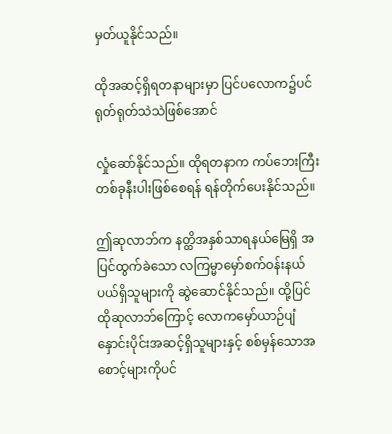မှတ်ယူနိုင်သည်။

ထိုအဆင့်ရှိရတနာများမှာ ပြင်ပလောက၌ပင် ရုတ်ရုတ်သဲသဲဖြစ်အောင်

လှုံဆော်နိုင်သည်။ ထိုရတနာက ကပ်ဘေးကြီးတစ်ခုနီးပါးဖြစ်စေရန် ရန်တိုက်ပေးနိုင်သည်။

ဤဆုလာဘ်က နတ္ထိအနှစ်သာရနယ်မြေရှိ အပြင်ထွက်ခဲသော လကြမ္မာမှော်စက်ဝန်းနယ်ပယ်ရှိသူများကို ဆွဲဆောင်နိုင်သည်။ ထို့ပြင် ထိုဆုလာဘ်ကြောင့် လောကမှော်ယာဉ်ပျံနှောင်းပိုင်းအဆင့်ရှိသူများနှင့် စစ်မှန်သောအစောင့်များကိုပင်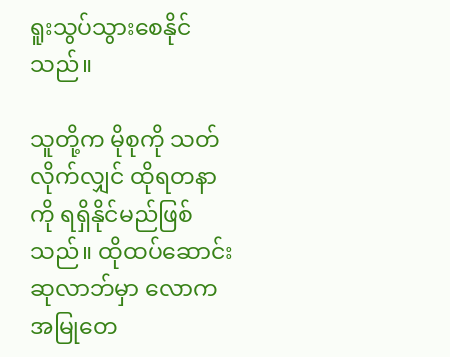ရူးသွပ်သွားစေနိုင်သည်။

သူတို့က မိုစုကို သတ်လိုက်လျှင် ထိုရတနာကို ရရှိနိုင်မည်ဖြစ်သည်။ ထိုထပ်ဆောင်းဆုလာဘ်မှာ လောကအမြုတေ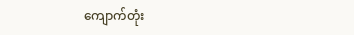ကျောက်တုံး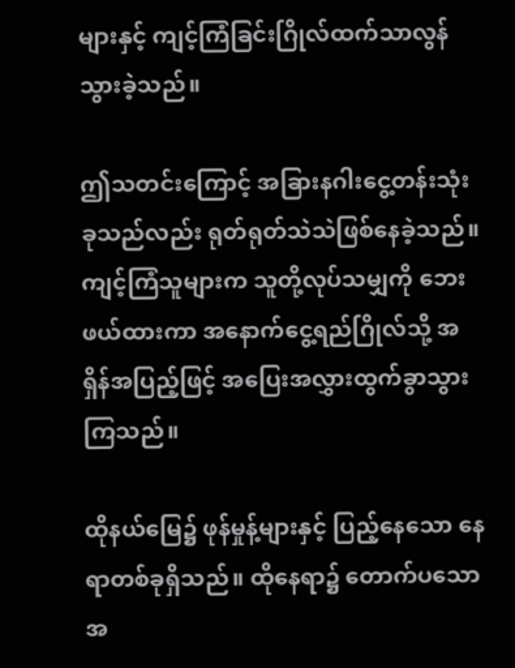များနှင့် ကျင့်ကြံခြင်းဂြိုလ်ထက်သာလွန်သွားခဲ့သည်။

ဤသတင်းကြောင့် အခြားနဂါးငွေ့တန်းသုံးခုသည်လည်း ရုတ်ရုတ်သဲသဲဖြစ်နေခဲ့သည်။ကျင့်ကြံသူများက သူတို့လုပ်သမျှကို ဘေးဖယ်ထားကာ အနောက်ငွေ့ရည်ဂြိုလ်သို့ အရှိန်အပြည့်ဖြင့် အပြေးအလွှားထွက်ခွာသွားကြသည်။

ထိုနယ်မြေ၌ ဖုန်မှုန့်များနှင့် ပြည့်နေသော နေရာတစ်ခုရှိသည်။ ထိုနေရာ၌ တောက်ပသော အ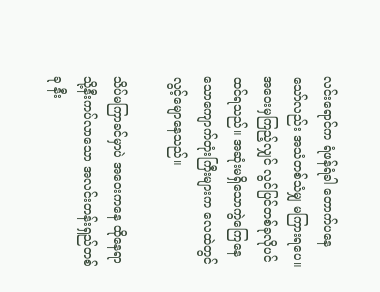လင်းရောင်က ရံဖန်ရံခါ တောက်ပနေသော်လည်း အသံတစ်သံမျှ မကြားရပေ။ အဝေးမှကြည့်လျှင် လွင်ပြင်တစ်ခုလိုပင်ထင်ရသည်။ အဆုံးမရှိသောကွဲကြေနေသောကျောက်တုံးကြီးများက လေထဲတွင် လွင့်မျောနေသည်။

သိပ်မကြာခင်မှာပဲ အဝေးကနေ ထိုနေရာသို့နီးကပ်လာသော အလင်းတန်းရှည်တစ်ခု နီး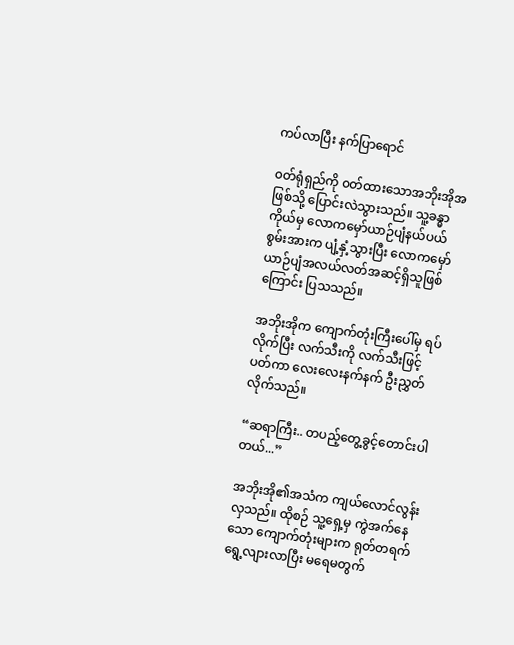ကပ်လာပြီး နက်ပြာရောင်

၀တ်ရုံရှည်ကို ၀တ်ထားသောအဘိုးအိုအဖြစ်သို့ ပြောင်းလဲသွားသည်။ သူ့ခန္ဓာကိုယ်မှ လောကမှော်ယာဉ်ပျံနယ်ပယ်စွမ်းအားက ပျံ့နှံ့သွားပြီး လောကမှော်ယာဉ်ပျံအလယ်လတ်အဆင့်ရှိသူဖြစ်ကြောင်း ပြသသည်။

အဘိုးအိုက ကျောက်တုံးကြီးပေါ်မှ ရပ်လိုက်ပြီး လက်သီးကို လက်သီးဖြင့် ပတ်ကာ လေးလေးနက်နက် ဦးညွှတ်လိုက်သည်။

“ဆရာကြီး.. တပည့်တွေ့ခွင့်တောင်းပါတယ်...”

အဘိုးအို၏အသံက ကျယ်လောင်လွန်းလှသည်။ ထိုစဉ် သူ့ရှေ့မှ ကွဲအက်နေသော ကျောက်တုံးများက ရုတ်တရက် ရွေ့လျားလာပြီး မရေမတွက်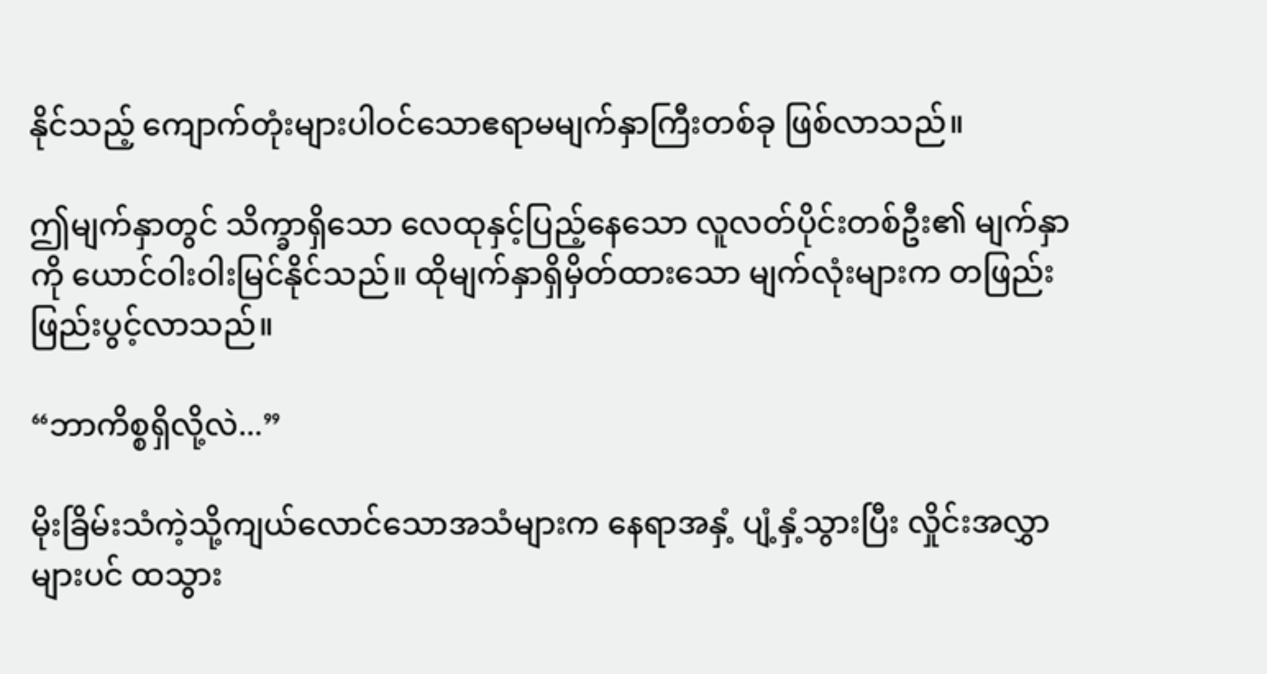နိုင်သည့် ကျောက်တုံးများပါဝင်သောဧရာမမျက်နှာကြီးတစ်ခု ဖြစ်လာသည်။

ဤမျက်နှာတွင် သိက္ခာရှိသော လေထုနှင့်ပြည့်နေသော လူလတ်ပိုင်းတစ်ဦး၏ မျက်နှာကို ယောင်ဝါးဝါးမြင်နိုင်သည်။ ထိုမျက်နှာရှိမှိတ်ထားသော မျက်လုံးများက တဖြည်းဖြည်းပွင့်လာသည်။

“ဘာကိစ္စရှိလို့လဲ...”

မိုးခြိမ်းသံကဲ့သို့ကျယ်လောင်သောအသံများက နေရာအနှံ့ ပျံ့နှံ့သွားပြီး လှိုင်းအလွှာများပင် ထသွား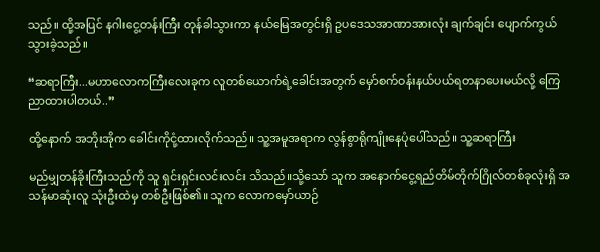သည်။ ထို့အပြင် နဂါးငွေ့တန်းကြီး တုန်ခါသွားကာ နယ်မြေအတွင်းရှိ ဥပဒေ‌သအာဏာအားလုံး ချက်ချင်း ပျောက်ကွယ်သွားခဲ့သည်။

“ဆရာကြီး...မဟာလောကကြီးလေးခုက လူတစ်ယောက်ရဲ့ခေါင်းအတွက် မှော်စက်ဝန်းနယ်ပယ်ရတနာပေးမယ်လို့ ကြေညာထားပါတယ်..”

ထို့နောက် အဘိုးအိုက ခေါင်းကိုငုံ့ထားလိုက်သည်။ သူ့အမူအရာက လွန်စွာရိုကျိုးနေပုံပေါ်သည်။ သူ့ဆရာကြီး

မည်မျှတန်ခိုးကြီးသည်ကို သူ ရှင်းရှင်းလင်းလင်း သိသည်။သို့သော် သူက အနောက်ငွေ့ရည်တိမ်တိုက်ဂြိုလ်တစ်ခုလုံးရှိ အသန်မာဆုံးလူ သုံးဦးထဲမှ တစ်ဦးဖြစ်၏။ သူက လောကမှော်ယာဉ်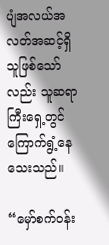ပျံအလယ်အလတ်အဆင့်ရှိသူဖြစ်သော်လည်း သူဆရာကြီးရှေ့တွင် ကြောက်ရွံ့နေသေးသည်။

“မှော်စက်ဝန်း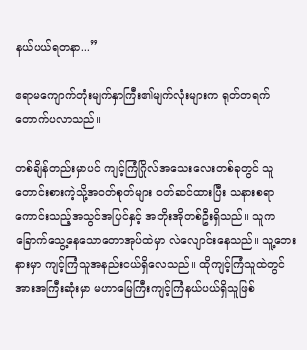နယ်ပယ်ရတနာ...”

ဧရာမကျောက်တုံးမျက်နှာကြီး၏မျက်လုံးများက ရုတ်တရက် တောက်ပလာသည်။

တစ်ချိန်တည်းမှာပင် ကျင့်ကြံဂြိုလ်အသေးလေးတစ်ခုတွင် သူတောင်းစားကဲ့သို့အဝတ်စုတ်များ ၀တ်ဆင်ထားပြီး သနားစရာကောင်းသည့်အသွင်အပြင်နှင့် အဘိုးအိုတစ်ဦးရှိသည်။ သူက ခြောက်သွေ့နေသောတောအုပ်ထဲမှာ လဲလျောင်းနေသည်။ သူ့ဘေးနားမှာ ကျင့်ကြံသူအနည်းငယ်ရှိလေသည်။ ထိုကျင့်ကြံသူထဲတွင် အားအကြီးဆုံးမှာ မဟာမြေကြီးကျင့်ကြံနယ်ပယ်ရှိသူဖြစ်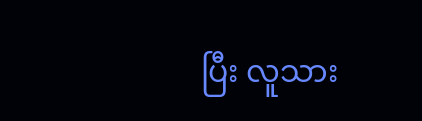ပြီး လူသား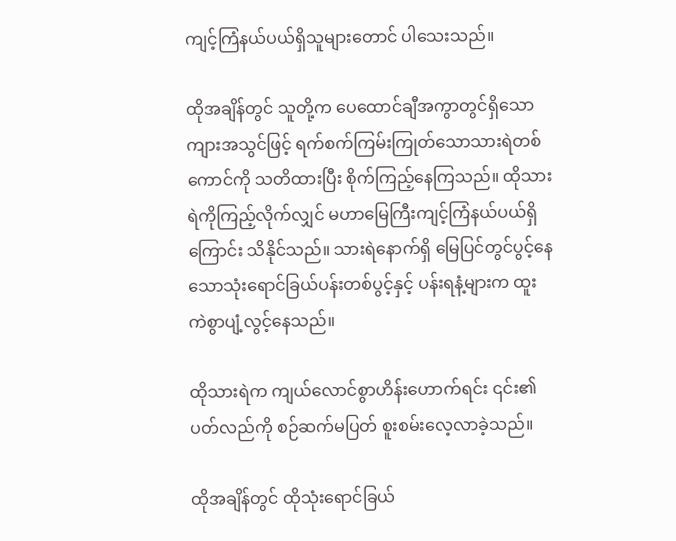ကျင့်ကြံနယ်ပယ်ရှိသူများတောင် ပါသေးသည်။

ထိုအချိန်တွင် သူတို့က ပေထောင်ချီအကွာတွင်ရှိသော ကျားအသွင်ဖြင့် ရက်စက်ကြမ်းကြုတ်သောသားရဲတစ်ကောင်ကို သတိထားပြီး စိုက်ကြည့်နေကြသည်။ ထိုသားရဲကိုကြည့်လိုက်လျှင် မဟာမြေကြီးကျင့်ကြံနယ်ပယ်ရှိကြောင်း သိနိုင်သည်။ သားရဲနောက်ရှိ မြေပြင်တွင်ပွင့်နေသောသုံးရောင်ခြယ်ပန်းတစ်ပွင့်နှင့် ပန်းရနံ့များက ထူးကဲစွာပျံ့လွင့်နေသည်။

ထိုသားရဲက ကျယ်လောင်စွာဟိန်းဟောက်ရင်း ၎င်း၏ပတ်လည်ကို စဉ်ဆက်မပြတ် စူးစမ်းလေ့လာခဲ့သည်။

ထိုအချိန်တွင် ထိုသုံးရောင်ခြယ်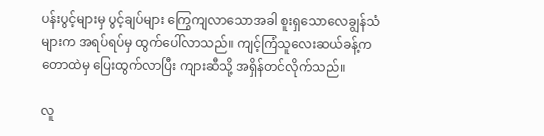ပန်းပွင့်များမှ ပွင့်ချပ်များ ကြွေကျလာသောအခါ စူးရှသောလေချွန်သံများက အရပ်ရပ်မှ ထွက်ပေါ်လာသည်။ ကျင့်ကြံသူလေးဆယ်ခန့်က တောထဲမှ ပြေးထွက်လာပြီး ကျားဆီသို့ အရှိန်တင်လိုက်သည်။

လူ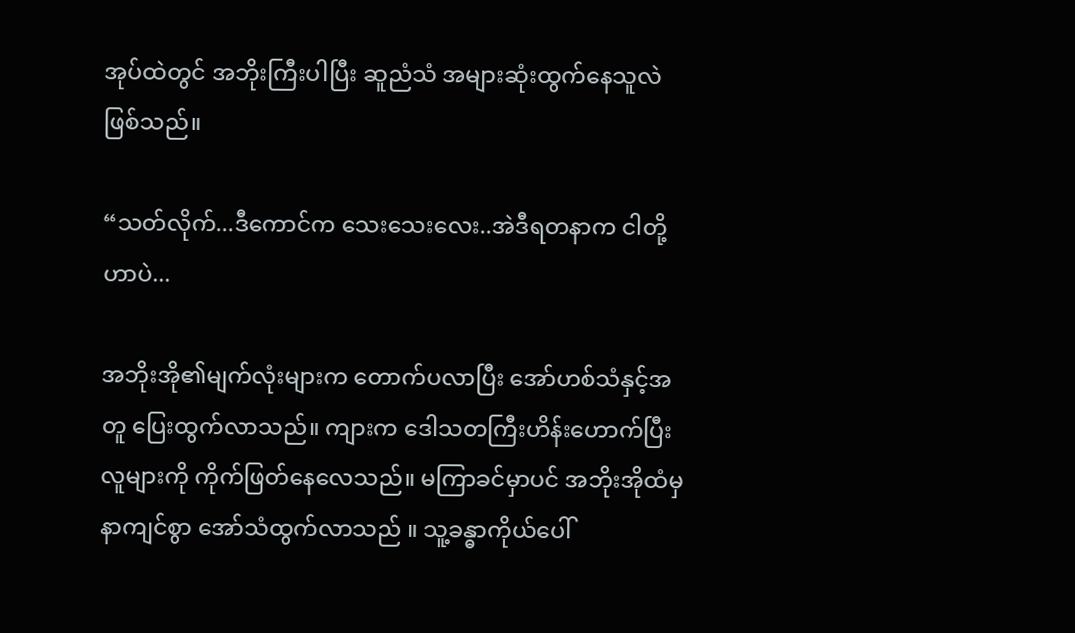အုပ်ထဲတွင် အဘိုးကြီးပါပြီး ဆူညံသံ အများဆုံးထွက်နေသူလဲ ဖြစ်သည်။

“သတ်လိုက်...ဒီကောင်က သေးသေးလေး..အဲဒီရတနာက ငါတို့ဟာပဲ...

အဘိုးအို၏မျက်လုံးများက တောက်ပလာပြီး အော်ဟစ်သံနှင့်အတူ ပြေးထွက်လာသည်။ ကျားက ဒေါသတကြီးဟိန်းဟောက်ပြီး လူများကို ကိုက်ဖြတ်နေလေသည်။ မကြာခင်မှာပင် အဘိုးအိုထံမှ နာကျင်စွာ အော်သံထွက်လာသည် ။ သူ့ခန္ဓာကိုယ်ပေါ်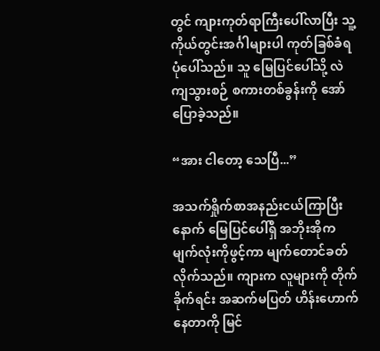တွင် ကျားကုတ်ရာကြီးပေါ်လာပြီး သူ့ကိုယ်တွင်းအင်္ဂါများပါ ကုတ်ခြစ်ခံရပုံပေါ်သည်။ သူ မြေပြင်ပေါ်သို့ လဲကျသွားစဉ် စကားတစ်ခွန်းကို အော်ပြောခဲ့သည်။

“အား ငါတော့ သေပြီ...”

အသက်ရှိုက်စာအနည်းငယ်ကြာပြီးနောက် မြေပြင်ပေါ်ရှိ အဘိုးအိုက မျက်လုံးကိုဖွင့်ကာ မျက်တောင်ခတ်လိုက်သည်။ ကျားက လူများကို တိုက်ခိုက်ရင်း အဆက်မပြတ် ဟိန်းဟောက်နေတာကို မြင်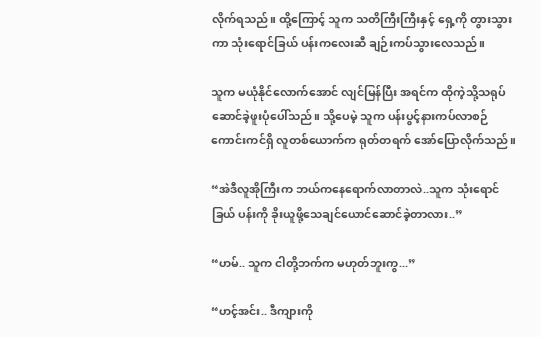လိုက်ရသည်။ ထို့ကြောင့် သူက သတိကြီးကြီးနှင့် ရှေ့ကို တွားသွားကာ သုံးရောင်ခြယ် ပန်းကလေးဆီ ချဉ်းကပ်သွားလေသည်။

သူက မယုံနိုင်လောက်အောင် လျင်မြန်ပြီး အရင်က ထိုကဲ့သို့သရုပ်ဆောင်ခဲ့ဖူးပုံပေါ်သည်။ သို့ပေမဲ့ သူက ပန်းပွင့်နားကပ်လာစဉ် ကောင်းကင်ရှိ လူတစ်ယောက်က ရုတ်တရက် အော်ပြောလိုက်သည်။

“အဲဒီလူအိုကြီးက ဘယ်ကနေရောက်လာတာလဲ..သူက သုံးရောင်ခြယ် ပန်းကို ခိုးယူဖို့သေချင်ယောင်ဆောင်ခဲ့တာလား..”

“ဟမ်.. သူက ငါတို့ဘက်က မဟုတ်ဘူးကွ...”

“ဟင့်အင်း.. ဒီကျားကို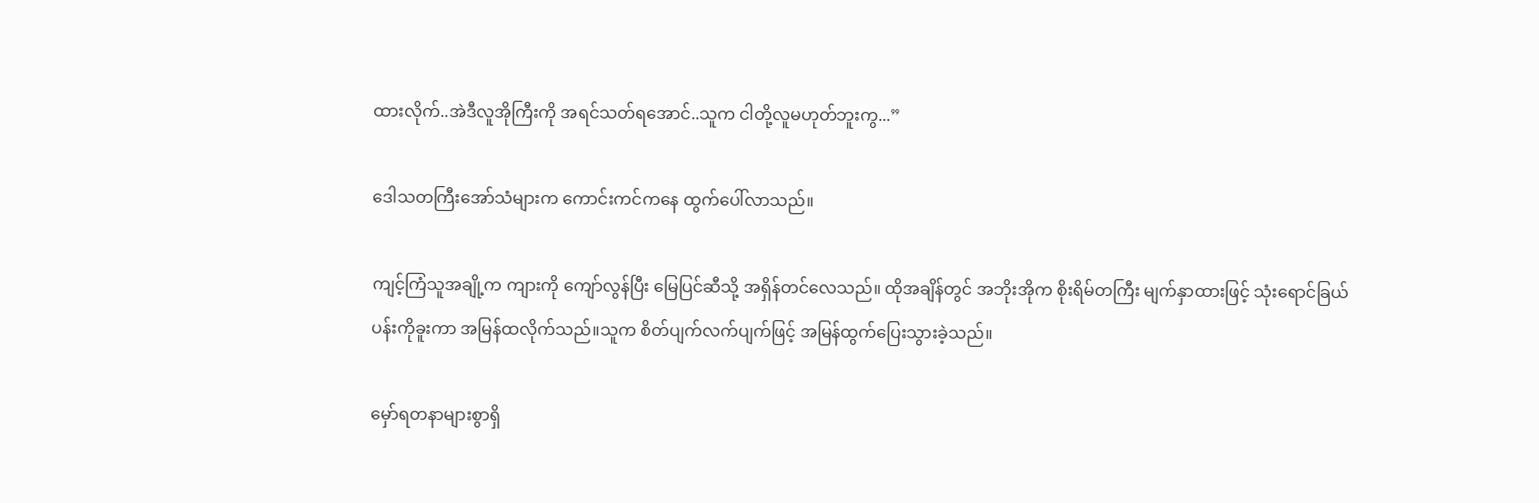ထားလိုက်..အဲဒီလူအိုကြီးကို အရင်သတ်ရအောင်..သူက ငါတို့လူမဟုတ်ဘူးကွ...”

ဒေါသတကြီးအော်သံများက ကောင်းကင်ကနေ ထွက်ပေါ်လာသည်။

ကျင့်ကြံသူအချို့က ကျားကို ကျော်လွန်ပြီး မြေပြင်ဆီသို့ အရှိန်တင်လေသည်။ ထိုအချိန်တွင် အဘိုးအိုက စိုးရိမ်တကြီး မျက်နှာထားဖြင့် သုံးရောင်ခြယ်ပန်းကိုခူးကာ အမြန်ထလိုက်သည်။သူက စိတ်ပျက်လက်ပျက်ဖြင့် အမြန်ထွက်ပြေးသွားခဲ့သည်။

မှော်ရတနာများစွာရှိ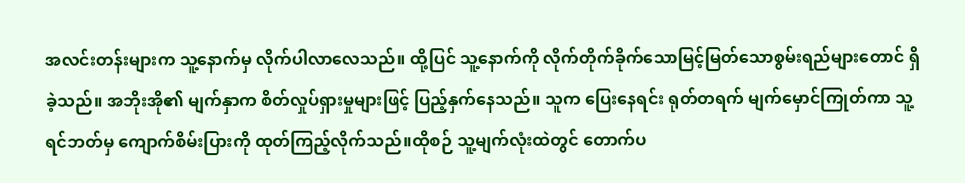အလင်းတန်းများက သူ့နောက်မှ လိုက်ပါလာလေသည်။ ထို့ပြင် သူ့နောက်ကို လိုက်တိုက်ခိုက်သောမြင့်မြတ်သောစွမ်းရည်များတောင် ရှိခဲ့သည်။ အဘိုးအို၏ မျက်နှာက စိတ်လှုပ်ရှားမှုများဖြင့် ပြည့်နှက်နေသည်။ သူက ပြေးနေရင်း ရုတ်တရက် မျက်မှောင်ကြုတ်ကာ သူ့ရင်ဘတ်မှ ကျောက်စိမ်းပြားကို ထုတ်ကြည့်လိုက်သည်။ထိုစဉ် သူ့မျက်လုံးထဲတွင် တောက်ပ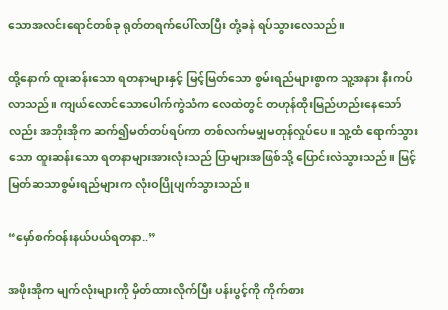သောအလင်းရောင်တစ်ခု ရုတ်တရက်ပေါ်လာပြီး တုံ့ခနဲ ရပ်သွားလေသည်။

ထို့နောက် ထူးဆန်းသော ရတနာများနှင့် မြင့်မြတ်သော စွမ်းရည်များစွာက သူ့အနား နီးကပ်လာသည်။ ကျယ်လောင်သောပေါက်ကွဲသံက လေထဲတွင် တဟုန်ထိုးမြည်ဟည်းနေသော်လည်း အဘိုးအိုက ဆက်၍မတ်တပ်ရပ်ကာ တစ်လက်မမျှမတုန်လှုပ်ပေ။ သူ့ထံ ရောက်သွားသော ထူးဆန်းသော ရတနာများအားလုံးသည် ပြာများအဖြစ်သို့ ပြောင်းလဲသွားသည်။ မြင့်မြတ်ဆသာစွမ်းရည်များက လုံးဝပြိုပျက်သွားသည်။

“မှော်စက်ဝန်းနယ်ပယ်ရတနာ..”

အဖိုးအိုက မျက်လုံးများကို မှိတ်ထားလိုက်ပြီး ပန်းပွင့်ကို ကိုက်စား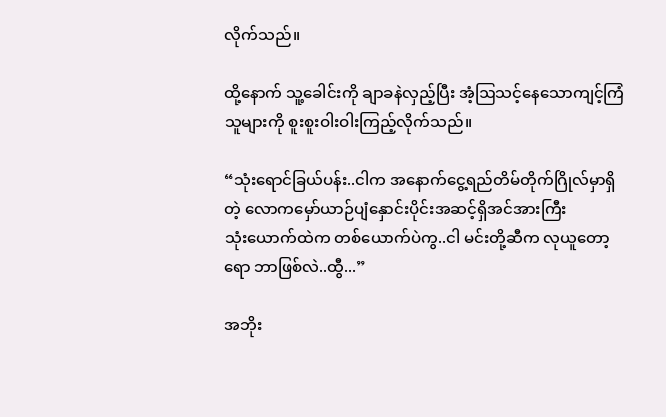လိုက်သည်။

ထို့နောက် သူ့ခေါင်းကို ချာခနဲလှည့်ပြီး အံ့ဩသင့်နေသောကျင့်ကြံသူများကို စူးစူးဝါးဝါးကြည့်လိုက်သည်။

“သုံးရောင်ခြယ်ပန်း..ငါက အနောက်ငွေ့ရည်တိမ်တိုက်ဂြိုလ်မှာရှိတဲ့ လောကမှော်ယာဉ်ပျံနှောင်းပိုင်းအဆင့်ရှိအင်အားကြီးသုံး‌ယောက်ထဲက တစ်ယောက်ပဲကွ..ငါ မင်းတို့ဆီက လုယူတော့ရော ဘာဖြစ်လဲ..ထွီ...”

အဘိုး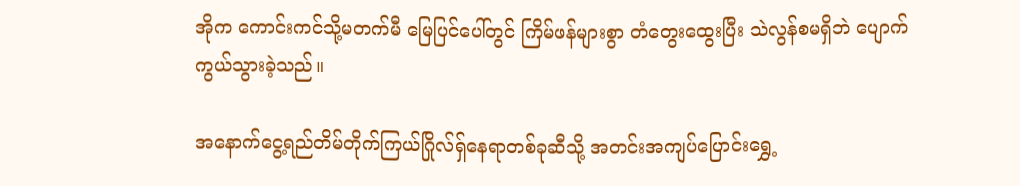အိုက ကောင်းကင်သို့မတက်မီ မြေပြင်ပေါ်တွင် ကြိမ်ဖန်များစွာ တံတွေးထွေးပြီး သဲလွန်စမရှိဘဲ ပျောက်ကွယ်သွားခဲ့သည်။

အနောက်ငွေ့ရည်တိမ်တိုက်ကြယ်ဂြိုလ်ရှ်နေရာတစ်ခုဆီသို့ အတင်းအကျပ်ပြောင်းရွှေ့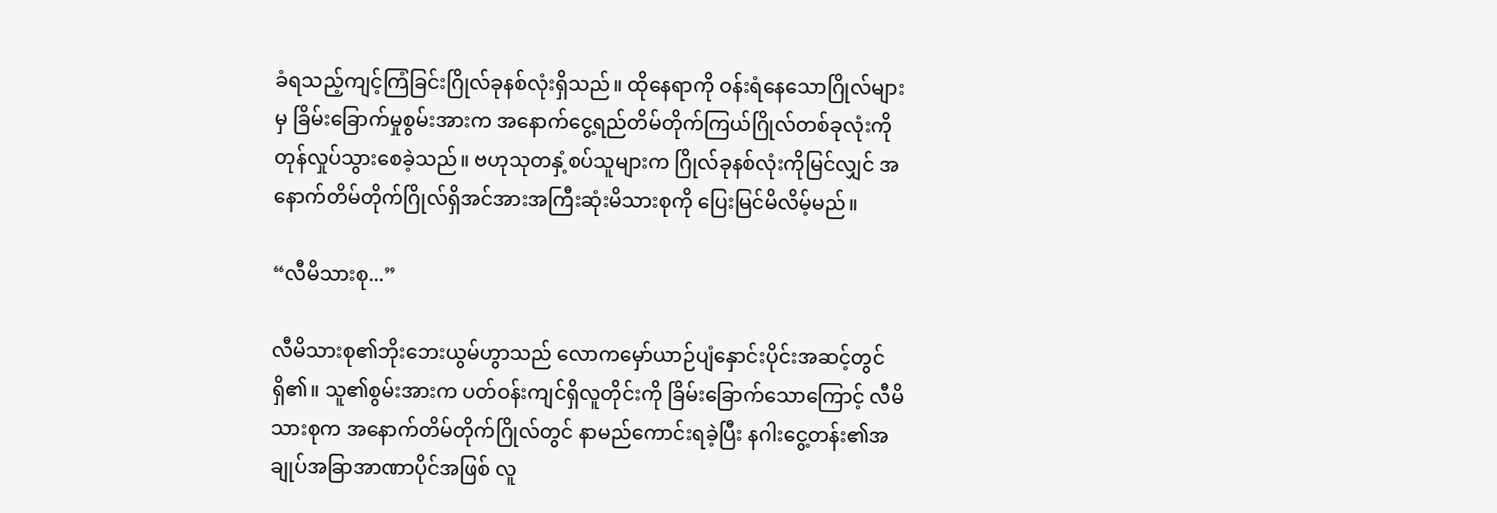ခံရသည့်ကျင့်ကြံခြင်းဂြိုလ်ခုနစ်လုံးရှိသည်။ ထိုနေရာကို ဝန်းရံနေသောဂြိုလ်များမှ ခြိမ်းခြောက်မှုစွမ်းအားက အနောက်ငွေ့ရည်တိမ်တိုက်ကြယ်ဂြိုလ်တစ်ခုလုံးကို တုန်လှုပ်သွားစေခဲ့သည်။ ဗဟုသုတနှံ့စပ်သူများက ဂြိုလ်ခုနစ်လုံးကိုမြင်လျှင် အနောက်တိမ်တိုက်ဂြိုလ်ရှိအင်အားအကြီးဆုံးမိသားစုကို ပြေးမြင်မိလိမ့်မည်။

“လီမိသားစု...”

လီမိသားစု၏ဘိုးဘေးယွမ်ဟွာသည် လောကမှော်ယာဉ်ပျံနှောင်းပိုင်းအဆင့်တွင်ရှိ၏။ သူ၏စွမ်းအားက ပတ်ဝန်းကျင်ရှိလူတိုင်းကို ခြိမ်းခြောက်သောကြောင့် လီမိသားစုက အနောက်တိမ်တိုက်ဂြိုလ်တွင် နာမည်ကောင်းရခဲ့ပြီး နဂါးငွေ့တန်း၏အချုပ်အခြာအာဏာပိုင်အဖြစ် လူ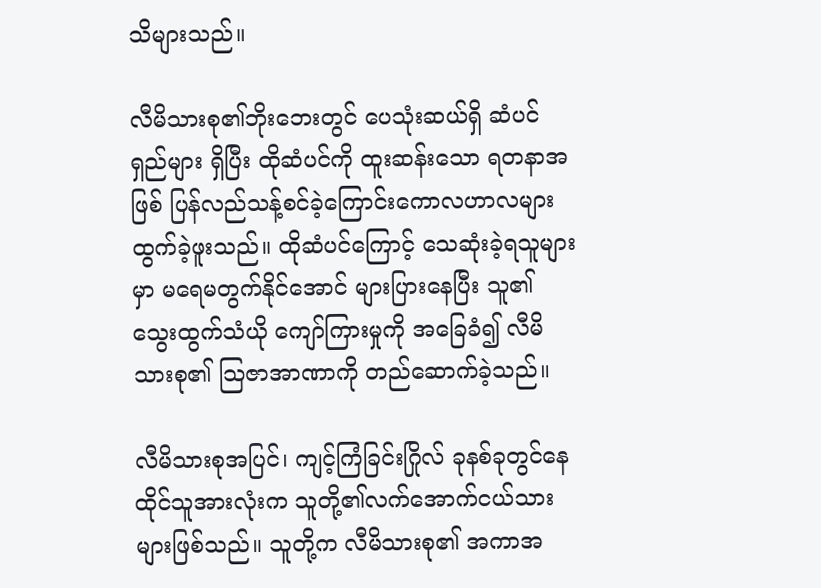သိများသည်။

လီမိသားစု၏ဘိုးဘေးတွင် ပေသုံးဆယ်ရှိ ဆံပင်ရှည်များ ရှိပြီး ထိုဆံပင်ကို ထူးဆန်းသော ရတနာအဖြစ် ပြန်လည်သန့်စင်ခဲ့ကြောင်းကောလဟာလများ ထွက်ခဲ့ဖူးသည်။ ထိုဆံပင်ကြောင့် သေဆုံးခဲ့ရသူများမှာ မရေမတွက်နိုင်အောင် များပြားနေပြီး သူ၏ သွေးထွက်သံယို ကျော်ကြားမှုကို အခြေခံ၍ လီမိသားစု၏ သြဇာအာဏာကို တည်ဆောက်ခဲ့သည်။

လီမိသားစုအပြင်၊ ကျင့်ကြံခြင်းဂြိုလ် ခုနစ်ခုတွင်နေထိုင်သူအားလုံးက သူတို့၏လက်အောက်ငယ်သားများဖြစ်သည်။ သူတို့က လီမိသားစု၏ အကာအ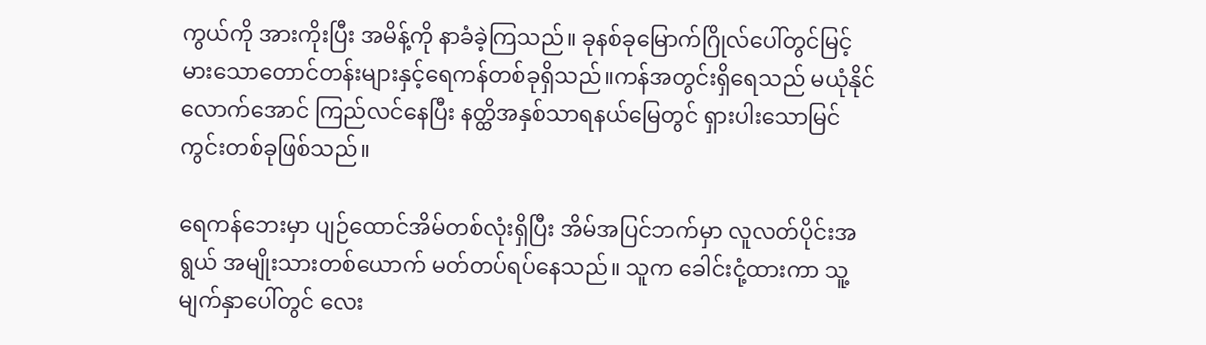ကွယ်ကို အားကိုးပြီး အမိန့်ကို နာခံခဲ့ကြသည်။ ခုနစ်ခုမြောက်ဂြိုလ်ပေါ်တွင်မြင့်မားသောတောင်တန်းများနှင့်ရေကန်တစ်ခုရှိသည်။ကန်အတွင်းရှိရေသည် မယုံနိုင်လောက်အောင် ကြည်လင်နေပြီး နတ္ထိအနှစ်သာရနယ်မြေတွင် ရှားပါးသောမြင်ကွင်းတစ်ခုဖြစ်သည်။

ရေကန်ဘေးမှာ ပျဉ်ထောင်အိမ်တစ်လုံးရှိပြီး အိမ်အပြင်ဘက်မှာ လူလတ်ပိုင်းအရွယ် အမျိုးသားတစ်ယောက် မတ်တပ်ရပ်နေသည်။ သူက ခေါင်းငုံ့ထားကာ သူ့မျက်နှာပေါ်တွင် လေး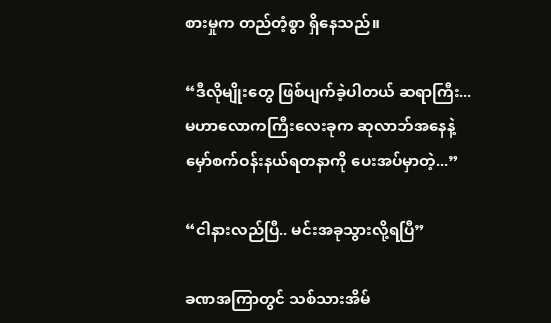စားမှုက တည်တံ့စွာ ရှိနေသည်။

“ဒီလိုမျိုးတွေ ဖြစ်ပျက်ခဲ့ပါတယ် ဆရာကြီး... မဟာလောကကြီးလေးခုက ဆုလာဘ်အနေနဲ့ မှော်စက်ဝန်းနယ်ရတနာကို ပေးအပ်မှာတဲ့...”

“ငါနားလည်ပြီ.. မင်းအခုသွားလို့ရပြီ”

ခဏအကြာတွင် သစ်သားအိမ်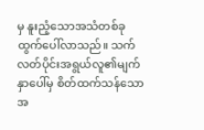မှ နူးညံ့သောအသံတစ်ခု ထွက်ပေါ်လာသည်။ သက်လတ်ပိုင်းအရွယ်လူ၏မျက်နှာပေါ်မှ စိတ်ထက်သန်သောအ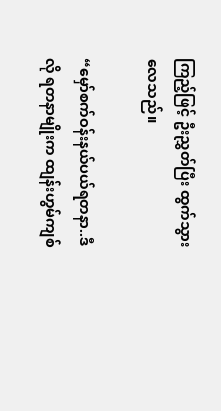ကြည့်ဖြင့် ဦးညွှတ်ပြီး ထွက်သွားလေသည်။

“မှော်စက်ဝန်းနယ်ပယ်ရတနာ..ဒီလို ရတနာမျိုးက ထျန်းဟွမ်ကျစ်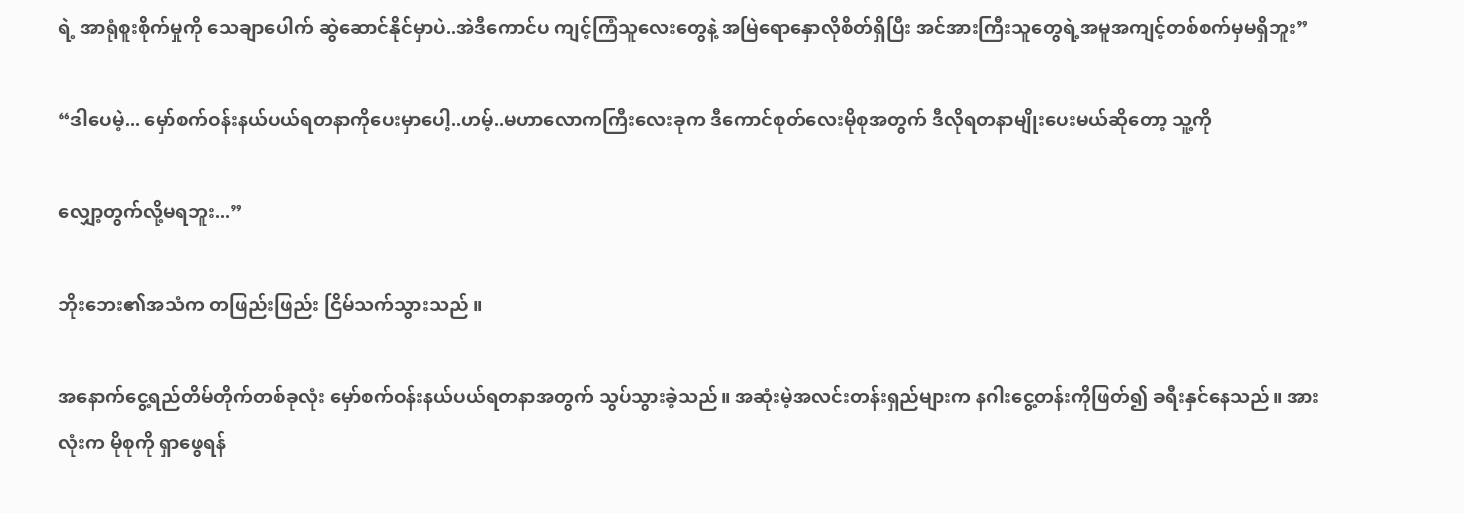ရဲ့ အာရုံစူးစိုက်မှုကို သေချာပေါက် ဆွဲဆောင်နိုင်မှာပဲ..အဲဒီကောင်ပ ကျင့်ကြံသူလေးတွေနဲ့ အမြဲရောနှောလိုစိတ်ရှိပြီး အင်အားကြီးသူတွေရဲ့အမူအကျင့်တစ်စက်မှမရှိဘူး”

“ဒါပေမဲ့... မှော်စက်ဝန်းနယ်ပယ်ရတနာကိုပေးမှာပေါ့..ဟမ့်..မဟာလောကကြီးလေးခုက ဒီကောင်စုတ်လေးမိုစုအတွက် ဒီလိုရတနာမျိုးပေးမယ်ဆိုတော့ သူ့ကို

လျှော့တွက်လို့မရဘူး...”

ဘိုးဘေး၏အသံက တဖြည်းဖြည်း ငြိမ်သက်သွားသည် ။

အနောက်ငွေ့ရည်တိမ်တိုက်တစ်ခုလုံး မှော်စက်ဝန်းနယ်ပယ်ရတနာအတွက် သွပ်သွားခဲ့သည်။ အဆုံးမဲ့အလင်းတန်းရှည်များက နဂါးငွေ့တန်းကိုဖြတ်၍ ခရီးနှင်နေသည်။ အားလုံးက မိုစုကို ရှာဖွေရန်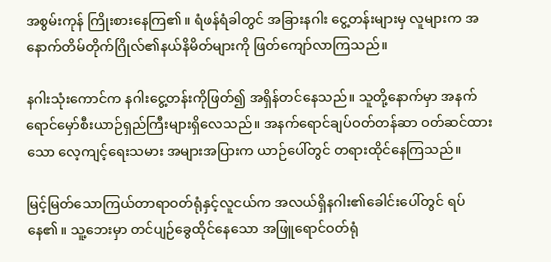အစွမ်းကုန် ကြိုးစားနေကြ၏။ ရံဖန်ရံခါတွင် အခြားနဂါး ငွေ့တန်းများမှ လူများက အနောက်တိမ်တိုက်ဂြိုလ်၏နယ်နိမိတ်များကို ဖြတ်ကျော်လာကြသည်။

နဂါးသုံးကောင်က နဂါးငွေ့တန်းကိုဖြတ်၍ အရှိန်တင်နေသည်။ သူတို့နောက်မှာ အနက်ရောင်မှော်စီးယာဉ်ရှည်ကြီးများရှိလေသည်။ အနက်ရောင်ချပ်ဝတ်တန်ဆာ ဝတ်ဆင်ထားသော လေ့ကျင့်ရေးသမား အများအပြားက ယာဉ်ပေါ်တွင် တရားထိုင်နေကြသည်။

မြင့်မြတ်သောကြယ်တာရာဝတ်ရုံနှင့်လူငယ်က အလယ်ရှိနဂါး၏ခေါင်းပေါ်တွင် ရပ်နေ၏။ သူ့ဘေးမှာ တင်ပျဉ်ခွေထိုင်နေသော အဖြူရောင်ဝတ်ရုံ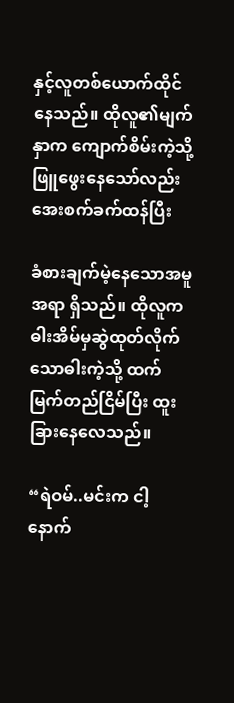နှင့်လူတစ်ယောက်ထိုင်နေသည်။ ထိုလူ၏မျက်နှာက ကျောက်စိမ်းကဲ့သို့ ဖြူဖွေးနေသော်လည်း အေးစက်ခက်ထန်ပြီး

ခံစားချက်မဲ့နေသောအမူအရာ ရှိသည်။ ထိုလူက ဓါးအိမ်မှဆွဲထုတ်လိုက်သောဓါးကဲ့သို့ ထက်မြက်တည်ငြိမ်ပြီး ထူးခြားနေလေသည်။

“ရဲဝမ်..မင်းက ငါ့နောက်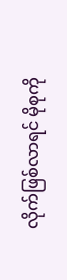လိုက်ဖြစ်လာရင် မိုစုကို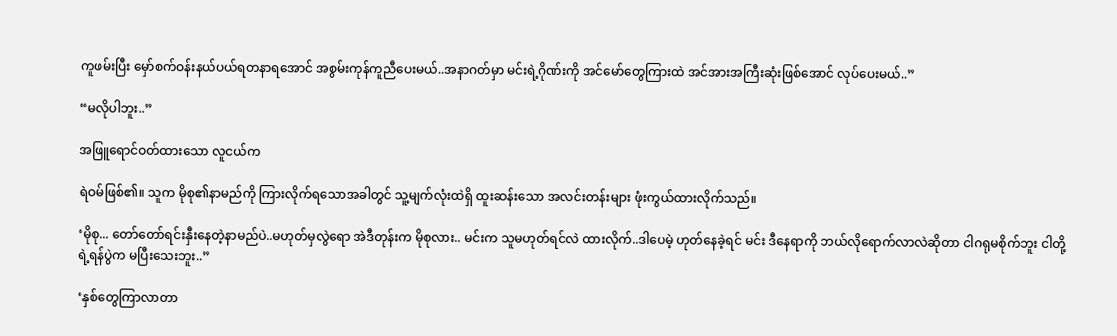ကူဖမ်းပြီး မှော်စက်ဝန်းနယ်ပယ်ရတနာရအောင် အစွမ်းကုန်ကူညီပေးမယ်..အနာဂတ်မှာ မင်းရဲ့ဂိုဏ်းကို အင်မော်တွေကြားထဲ အင်အားအကြီးဆုံးဖြစ်အောင် လုပ်ပေးမယ်..”

“မလိုပါဘူး..”

အဖြူရောင်ဝတ်ထားသော လူငယ်က

ရဲဝမ်ဖြစ်၏။ သူက မိုစု၏နာမည်ကို ကြားလိုက်ရသောအခါတွင် သူ့မျက်လုံးထဲရှိ ထူးဆန်းသော အလင်းတန်းများ ဖုံးကွယ်ထားလိုက်သည်။

‘မိုစု... တော်တော်ရင်းနှီးနေတဲ့နာမည်ပဲ..မဟုတ်မှလွဲရော အဲဒီတုန်းက မိုစုလား.. မင်းက သူမဟုတ်ရင်လဲ ထားလိုက်..ဒါပေမဲ့ ဟုတ်နေခဲ့ရင် မင်း ဒီနေရာကို ဘယ်လိုရောက်လာလဲဆိုတာ ငါဂရုမစိုက်ဘူး ငါတို့ရဲ့ရန်ပွဲက မပြီးသေးဘူး..”

‘နှစ်တွေကြာလာတာ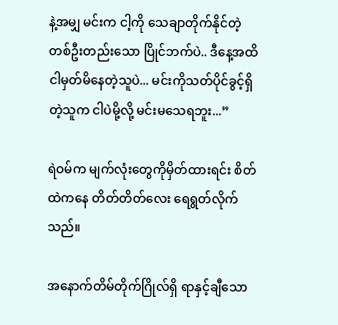နဲ့အမျှ မင်းက ငါ့ကို သေချာတိုက်နိုင်တဲ့ တစ်ဦးတည်းသော ပြိုင်ဘက်ပဲ.. ဒီနေ့အထိ ငါမှတ်မိနေတဲ့သူပဲ... မင်းကိုသတ်ပိုင်ခွင့်ရှိတဲ့သူက ငါပဲမို့လို့ မင်းမသေရဘူး...”

ရဲဝမ်က မျက်လုံးတွေကိုမှိတ်ထားရင်း စိတ်ထဲကနေ တိတ်တိတ်လေး ရေရွတ်လိုက်သည်။

အနောက်တိမ်တိုက်ဂြိုလ်ရှိ ရာနှင့်ချီသော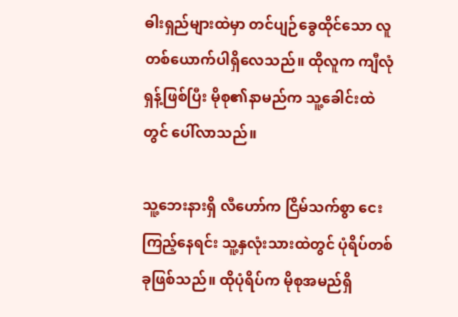ဓါးရှည်များထဲမှာ တင်ပျဉ်ခွေထိုင်သော လူတစ်ယောက်ပါရှိလေသည်။ ထိုလူက ကျီလုံရှန့်ဖြစ်ပြီး မိုစု၏နာမည်က သူ့ခေါင်းထဲတွင် ပေါ်လာသည်။

သူ့ဘေးနားရှိ လီဟော်က ငြိမ်သက်စွာ ငေးကြည့်နေရင်း သူ့နှလုံးသားထဲတွင် ပုံရိပ်တစ်ခုဖြစ်သည်။ ထိုပုံရိပ်က မိုစုအမည်ရှိ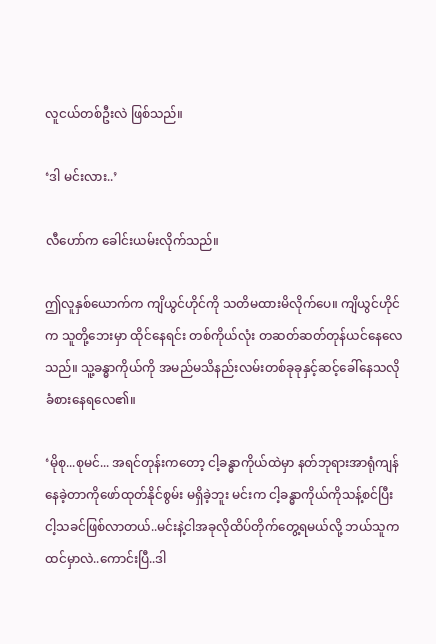လူငယ်တစ်ဦးလဲ ဖြစ်သည်။

‘ဒါ မင်းလား..’

လီဟော်က ခေါင်းယမ်းလိုက်သည်။

ဤလူနှစ်ယောက်က ကျိယွင်ဟိုင်ကို သတိမထားမိလိုက်ပေ။ ကျိယွင်ဟိုင်က သူတို့ဘေးမှာ ထိုင်နေရင်း တစ်ကိုယ်လုံး တဆတ်ဆတ်တုန်ယင်နေလေသည်။ သူ့ခန္ဓာကိုယ်ကို အမည်မသိနည်းလမ်းတစ်ခုခုနှင့်ဆင့်ခေါ်နေသလို ခံစားနေရလေ၏။

‘မိုစု...စုမင်... အရင်တုန်းကတော့ ငါ့ခန္ဓာကိုယ်ထဲမှာ နတ်ဘုရားအာရုံကျန်နေခဲ့တာကိုဖော်ထုတ်နိုင်စွမ်း မရှိခဲ့ဘူး မင်းက ငါ့ခန္ဓာကိုယ်ကိုသန့်စင်ပြီး ငါ့သခင်ဖြစ်လာတယ်..မင်းနဲ့ငါအခုလိုထိပ်တိုက်တွေ့ရမယ်လို့ ဘယ်သူကထင်မှာလဲ..ကောင်းပြီ..ဒါ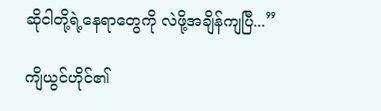ဆိုငါတို့ရဲ့နေရာတွေကို လဲဖို့အချိန်ကျပြီ...”

ကျိယွင်ဟိုင်၏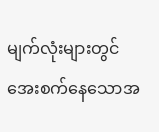မျက်လုံးများတွင် အေးစက်နေသောအ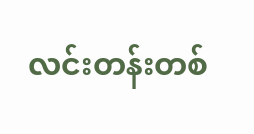လင်းတန်းတစ်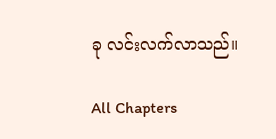ခု လင်းလက်လာသည်။

All Chapters